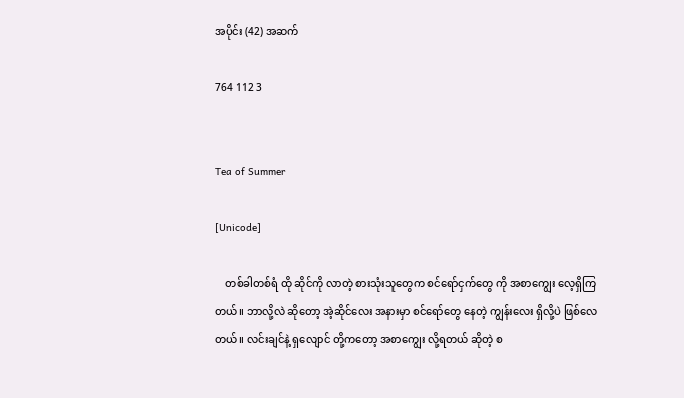အပိုင်း (42) အဆက်

764 112 3


Tea of Summer

[Unicode]

    တစ်ခါတစ်ရံ ထို ဆိုင်ကို လာတဲ့ စားသုံးသူတွေက စင်ရော်ငှက်တွေ ကို အစာကျွေး လေ့ရှိကြတယ်။ ဘာလို့လဲ ဆိုတော့ အဲ့ဆိုင်လေး အနားမှာ စင်ရော်တွေ နေတဲ့ ကျွန်းလေး ရှိလို့ပဲ ဖြစ်လေတယ်။ လင်းချင်နဲ့ ရှလျောင် တို့ကတော့ အစာကျွေး လို့ရတယ် ဆိုတဲ့ စ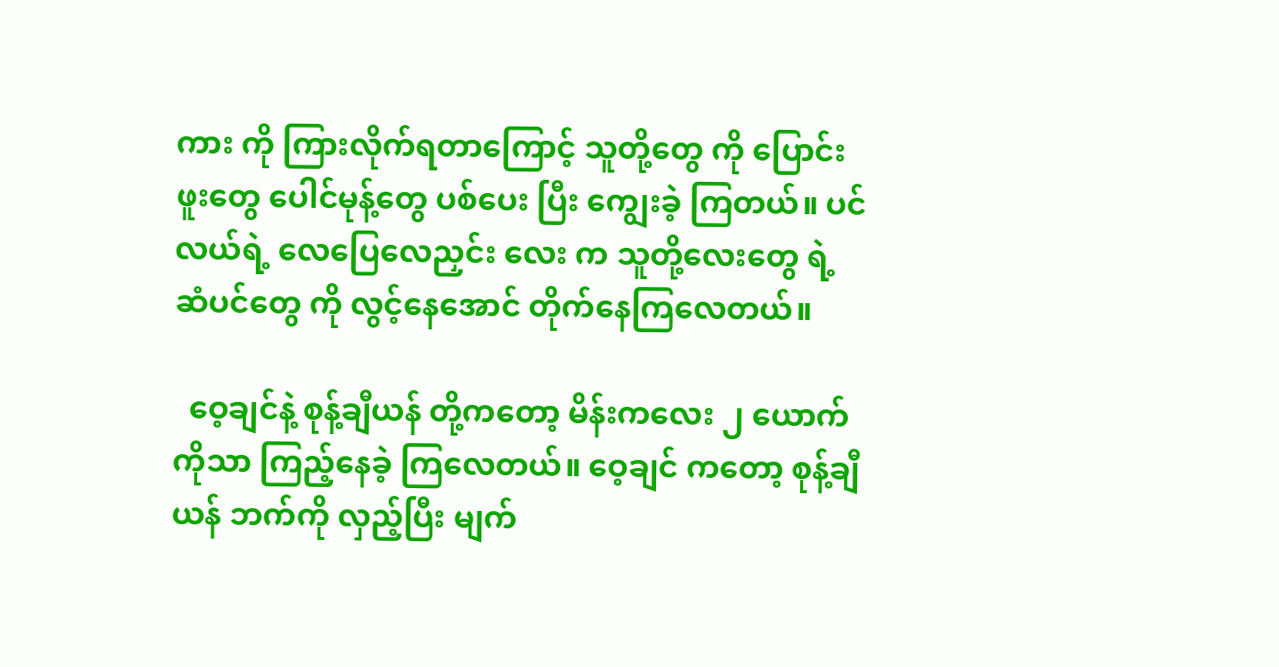ကား ကို ကြားလိုက်ရတာကြောင့် သူတို့တွေ ကို ပြောင်းဖူးတွေ ပေါင်မုန့်တွေ ပစ်ပေး ပြီး ကျွေးခဲ့ ကြတယ်။ ပင်လယ်ရဲ့ လေပြေလေညှင်း လေး က သူတို့လေးတွေ ရဲ့ ဆံပင်တွေ ကို လွင့်နေအောင် တိုက်နေကြလေတယ်။

  ဝေ့ချင်နဲ့ စုန့်ချီယန် တို့ကတော့ မိန်းကလေး ၂ ယောက်ကိုသာ ကြည့်နေခဲ့ ကြလေတယ်။ ဝေ့ချင် ကတော့ စုန့်ချီယန် ဘက်ကို လှည့်ပြီး မျက်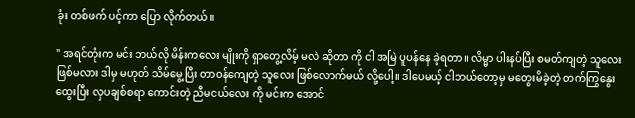ခုံး တစ်ဖက် ပင့်ကာ ပြော လိုက်တယ်။

" အရင်တုံးက မင်း ဘယ်လို မိန်းကလေး မျိုးကို ရှာတွေ့လိမ့် မလဲ ဆိုတာ ကို ငါ အမြဲ ပူပန်နေ ခဲ့ရတာ။ လိမ္မာ ပါးနပ်ပြီး စမတ်ကျတဲ့ သူလေး ဖြစ်မလား ဒါမှ မဟုတ် သိမ်မွေ့ပြီး တာဝန်ကျေတဲ့ သူလေး ဖြစ်လောက်မယ် လို့ပေါ့။ ဒါပေမယ့် ငါဘယ်တော့မှ မတွေးမိခဲ့တဲ့ တက်ကြွနွေးထွေးပြီး လှပချစ်စရာ ကောင်းတဲ့ ညီမငယ်လေး ကို မင်းက အောင်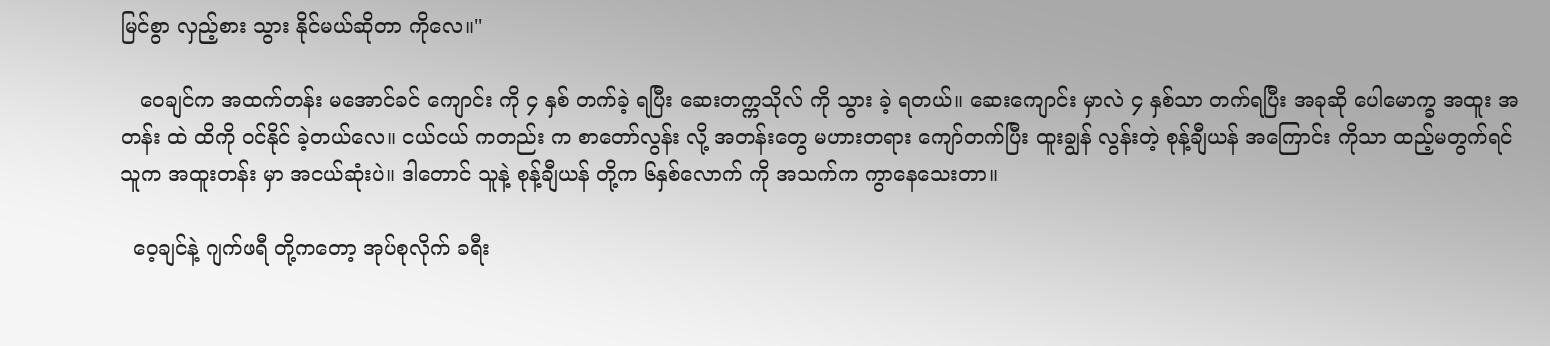မြင်စွာ လှည့်စား သွား နိုင်မယ်ဆိုတာ ကိုလေ။''

   ဝေချင်က အထက်တန်း မအောင်ခင် ကျောင်း ကို ၄ နှစ် တက်ခဲ့ ရပြီး ဆေးတက္ကသိုလ် ကို သွား ခဲ့ ရတယ်။ ဆေးကျောင်း မှာလဲ ၄ နှစ်သာ တက်ရပြီး အခုဆို ပေါမောက္ခ အထူး အတန်း ထဲ ထိကို ဝင်နိုင် ခဲ့တယ်လေ။ ငယ်ငယ် ကတည်း က စာတော်လွန်း လို့ အတန်းတွေ မဟားတရား ကျော်တက်ပြီး ထူးချွန် လွန်းတဲ့ စုန့်ချီယန် အကြောင်း ကိုသာ ထည့်မတွက်ရင် သူက အထူးတန်း မှာ အငယ်ဆုံးပဲ။ ဒါတောင် သူနဲ့ စုန့်ချီယန် တို့က ၆နှစ်လောက် ကို အသက်က ကွာနေသေးတာ။

  ဝေ့ချင်နဲ့ ဂျက်ဖရီ တို့ကတော့ အုပ်စုလိုက် ခရီး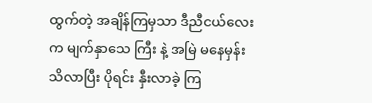ထွက်တဲ့ အချိန်ကြမှသာ ဒီညီငယ်လေး က မျက်နှာသေ ကြီး နဲ့ အမြဲ မနေမှန်း သိလာပြီး ပိုရင်း နှီးလာခဲ့ ကြ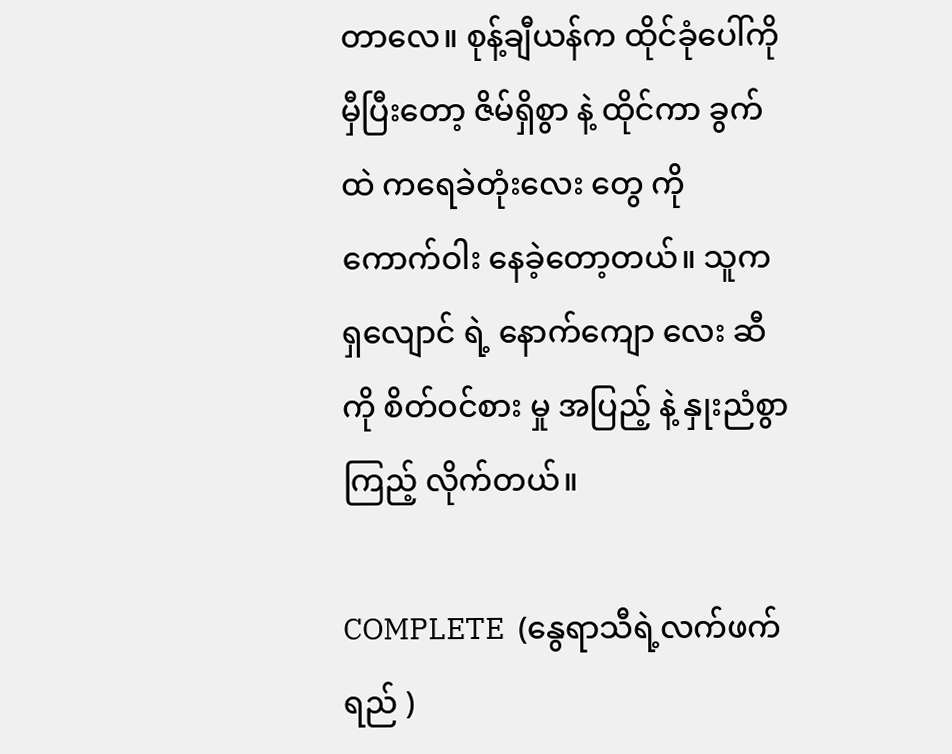တာလေ။ စုန့်ချီယန်က ထိုင်ခုံပေါ်ကို မှီပြီးတော့ ဇိမ်ရှိစွာ နဲ့ ထိုင်ကာ ခွက်ထဲ ကရေခဲတုံးလေး တွေ ကို ကောက်ဝါး နေခဲ့တော့တယ်။ သူက ရှလျောင် ရဲ့ နောက်ကျော လေး ဆီကို စိတ်ဝင်စား မှု အပြည့် နဲ့ နှုးညံစွာ ကြည့် လိုက်တယ်။

COMPLETE  (နွေရာသီရဲ့လက်ဖက်ရည် )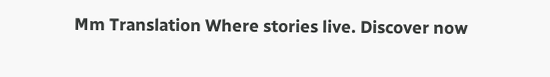Mm Translation Where stories live. Discover now